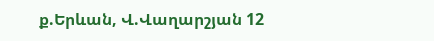ք.Երևան, Վ.Վաղարշյան 12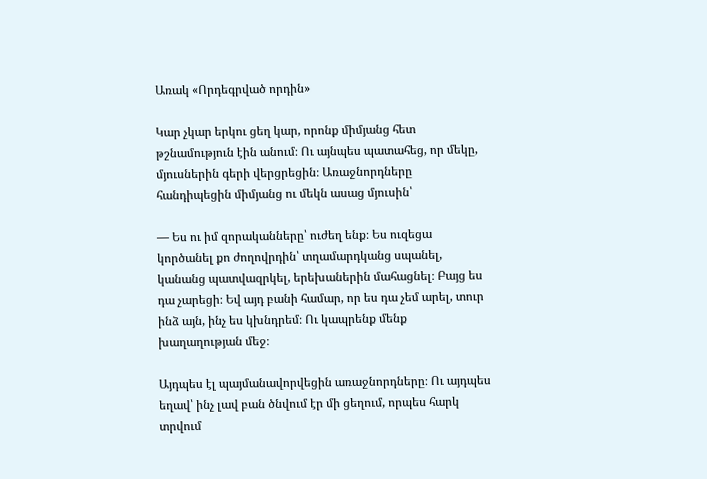Առակ «Որդեգրված որդին»

Կար չկար երկու ցեղ կար, որոնք միմյանց հետ թշնամություն էին անում։ Ու այնպես պատահեց, որ մեկը, մյուսներին գերի վերցրեցին։ Առաջնորդները հանդիպեցին միմյանց ու մեկն ասաց մյուսին՝

— Ես ու իմ զորականները՝ ուժեղ ենք։ Ես ուզեցա կործանել քո ժողովրդին՝ տղամարդկանց սպանել, կանանց պատվազրկել, երեխաներին մահացնել։ Բայց ես դա չարեցի։ Եվ այդ բանի համար, որ ես դա չեմ արել, տուր ինձ այն, ինչ ես կխնդրեմ։ Ու կապրենք մենք խաղաղության մեջ։

Այդպես էլ պայմանավորվեցին առաջնորդները։ Ու այդպես եղավ՝ ինչ լավ բան ծնվում էր մի ցեղում, որպես հարկ տրվում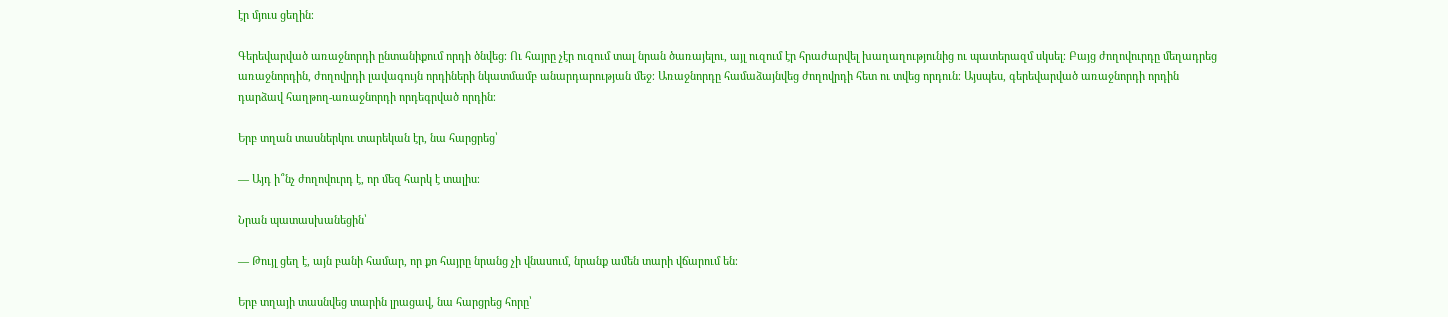էր մյուս ցեղին։

Գերեվարված առաջնորդի ընտանիքում որդի ծնվեց։ Ու հայրը չէր ուզում տալ նրան ծառայելու, այլ ուզում էր հրաժարվել խաղաղությունից ու պատերազմ սկսել։ Բայց ժողովուրդը մեղադրեց առաջնորդին, ժողովրդի լավագույն որդիների նկատմամբ անարդարության մեջ։ Առաջնորդը համաձայնվեց ժողովրդի հետ ու տվեց որդուն։ Այսպես, գերեվարված առաջնորդի որդին դարձավ հաղթող-առաջնորդի որդեգրված որդին։

Երբ տղան տասներկու տարեկան էր, նա հարցրեց՝

— Այդ ի՞նչ ժողովուրդ է, որ մեզ հարկ է տալիս։

Նրան պատասխանեցին՝

— Թույլ ցեղ է, այն բանի համար, որ քո հայրը նրանց չի վնասում, նրանք ամեն տարի վճարում են։

Երբ տղայի տասնվեց տարին լրացավ, նա հարցրեց հորը՝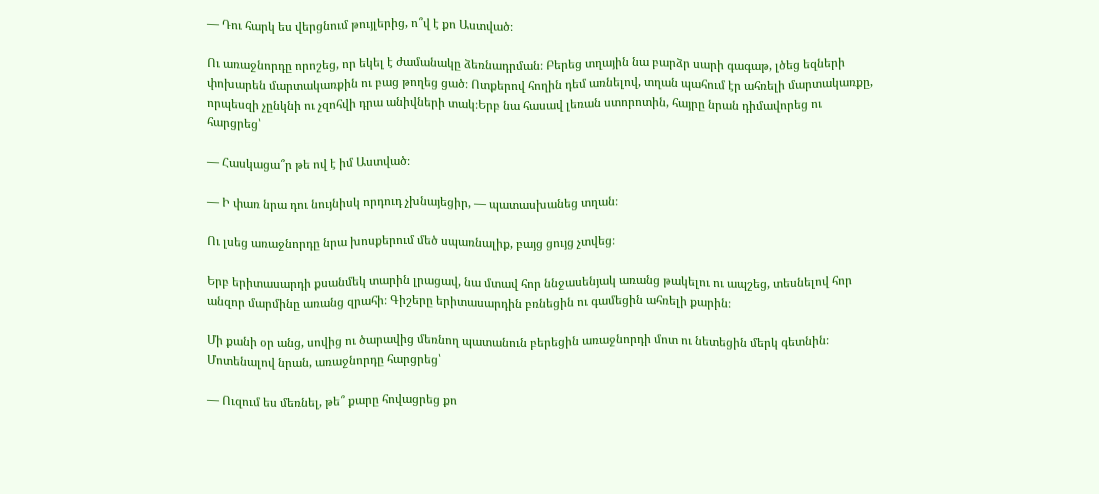— Դու հարկ ես վերցնում թույլերից, ո՞վ է քո Աստված։

Ու առաջնորդը որոշեց, որ եկել է ժամանակը ձեռնադրման։ Բերեց տղային նա բարձր սարի գագաթ, լծեց եզների փոխարեն մարտակառքին ու բաց թողեց ցած։ Ոտքերով հողին դեմ առնելով, տղան պահում էր ահռելի մարտակառքը, որպեսզի չընկնի ու չզոհվի դրա անիվների տակ։Երբ նա հասավ լեռան ստորոտին, հայրը նրան դիմավորեց ու հարցրեց՝

— Հասկացա՞ր թե ով է իմ Աստված։

— Ի փառ նրա դու նույնիսկ որդուդ չխնայեցիր, — պատասխանեց տղան։

Ու լսեց առաջնորդը նրա խոսքերում մեծ սպառնալիք, բայց ցույց չտվեց։

Երբ երիտասարդի քսանմեկ տարին լրացավ, նա մտավ հոր ննջասենյակ առանց թակելու ու ապշեց, տեսնելով հոր անզոր մարմինը առանց զրահի։ Գիշերը երիտասարդին բռնեցին ու գամեցին ահռելի քարին։

Մի քանի օր անց, սովից ու ծարավից մեռնող պատանուն բերեցին առաջնորդի մոտ ու նետեցին մերկ գետնին։ Մոտենալով նրան, առաջնորդը հարցրեց՝

— Ուզում ես մեռնել, թե՞ քարը հովացրեց քո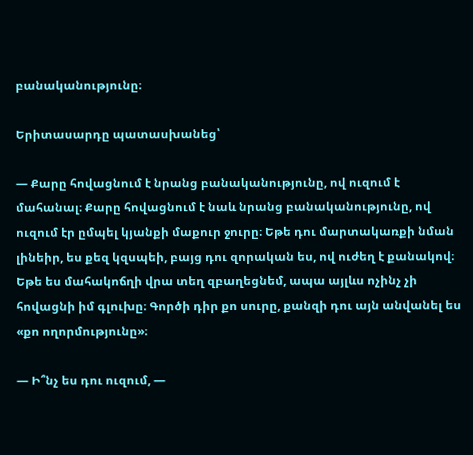բանականությունը։

Երիտասարդը պատասխանեց՝

— Քարը հովացնում է նրանց բանականությունը, ով ուզում է մահանալ։ Քարը հովացնում է նաև նրանց բանականությունը, ով ուզում էր ըմպել կյանքի մաքուր ջուրը։ Եթե դու մարտակառքի նման լինեիր, ես քեզ կզսպեի, բայց դու զորական ես, ով ուժեղ է քանակով։ Եթե ես մահակոճղի վրա տեղ զբաղեցնեմ, ապա այլևս ոչինչ չի հովացնի իմ գլուխը։ Գործի դիր քո սուրը, քանզի դու այն անվանել ես «քո ողորմությունը»։

— Ի՞նչ ես դու ուզում, —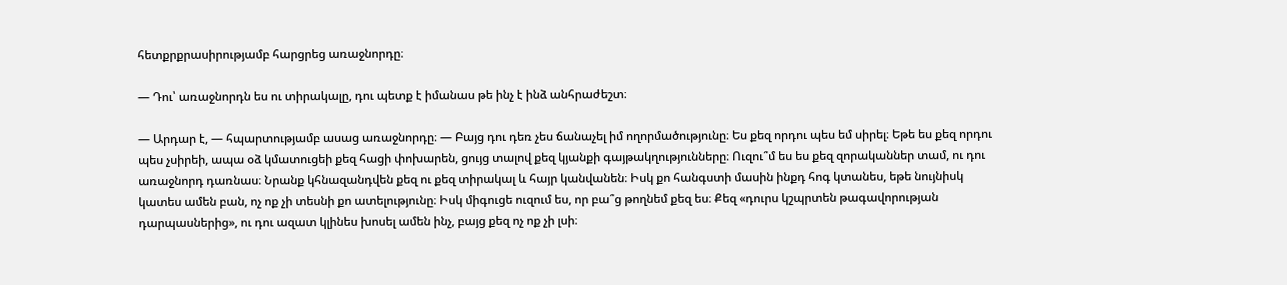հետքրքրասիրությամբ հարցրեց առաջնորդը։

— Դու՝ առաջնորդն ես ու տիրակալը, դու պետք է իմանաս թե ինչ է ինձ անհրաժեշտ։

— Արդար է, — հպարտությամբ ասաց առաջնորդը։ — Բայց դու դեռ չես ճանաչել իմ ողորմածությունը։ Ես քեզ որդու պես եմ սիրել։ Եթե ես քեզ որդու պես չսիրեի, ապա օձ կմատուցեի քեզ հացի փոխարեն, ցույց տալով քեզ կյանքի գայթակղությունները։ Ուզու՞մ ես ես քեզ զորականներ տամ, ու դու առաջնորդ դառնաս։ Նրանք կհնազանդվեն քեզ ու քեզ տիրակալ և հայր կանվանեն։ Իսկ քո հանգստի մասին ինքդ հոգ կտանես, եթե նույնիսկ կատես ամեն բան, ոչ ոք չի տեսնի քո ատելությունը։ Իսկ միգուցե ուզում ես, որ բա՞ց թողնեմ քեզ ես։ Քեզ «դուրս կշպրտեն թագավորության դարպասներից», ու դու ազատ կլինես խոսել ամեն ինչ, բայց քեզ ոչ ոք չի լսի։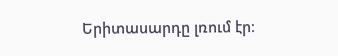Երիտասարդը լռում էր։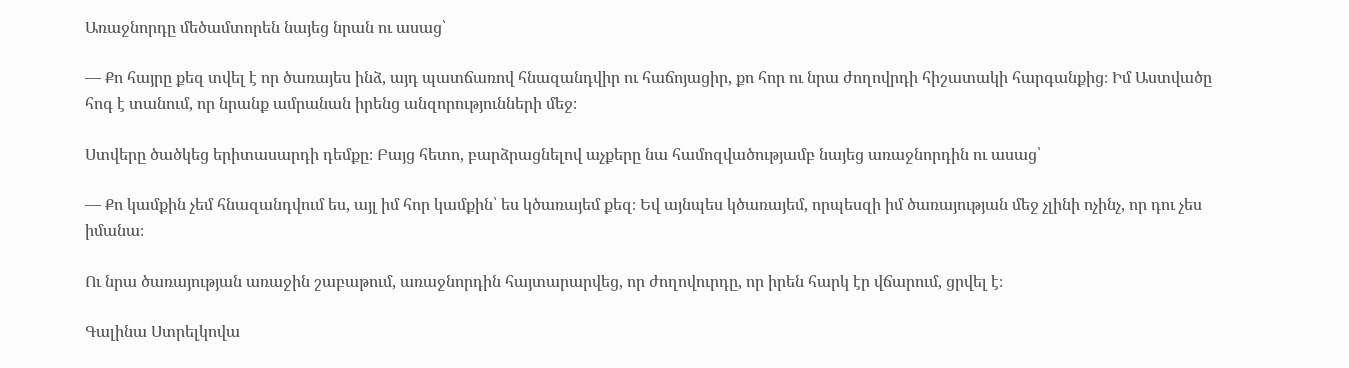Առաջնորդը մեծամտորեն նայեց նրան ու ասաց՝

— Քո հայրը քեզ տվել է որ ծառայես ինձ, այդ պատճառով հնազանդվիր ու հաճոյացիր, քո հոր ու նրա ժողովրդի հիշատակի հարգանքից։ Իմ Աստվածը հոգ է տանում, որ նրանք ամրանան իրենց անզորությունների մեջ։

Ստվերը ծածկեց երիտասարդի դեմքը։ Բայց հետո, բարձրացնելով աչքերը նա համոզվածությամբ նայեց առաջնորդին ու ասաց՝

— Քո կամքին չեմ հնազանդվում ես, այլ իմ հոր կամքին՝ ես կծառայեմ քեզ։ Եվ այնպես կծառայեմ, որպեսզի իմ ծառայության մեջ չլինի ոչինչ, որ դու չես իմանա։

Ու նրա ծառայության առաջին շաբաթում, առաջնորդին հայտարարվեց, որ ժողովուրդը, որ իրեն հարկ էր վճարում, ցրվել է։

Գալինա Ստրելկովա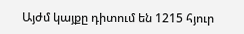Այժմ կայքը դիտում են 1215 հյուր